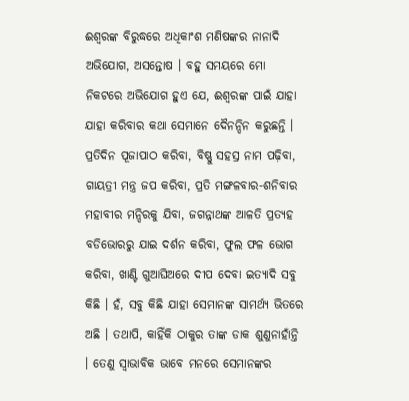ଈଶ୍ୱରଙ୍କ ବିରୁଦ୍ଧରେ ଅଧିକାଂଶ ମଣିଷଙ୍କର ନାନାଦି ଅଭିଯୋଗ, ଅସନ୍ତୋଷ । ବହୁ ସମୟରେ ମୋ ନିକଟରେ ଅଭିଯୋଗ ହୁଏ ଯେ, ଈଶ୍ୱରଙ୍କ ପାଇଁ ଯାହା ଯାହା କରିବାର କଥା ସେମାନେ ଦୈନନ୍ଦିନ କରୁଛନ୍ତି । ପ୍ରତିଦିନ ପୂଜାପାଠ କରିବା, ବିଷ୍ଣୁ ସହସ୍ର ନାମ ପଢ଼ିବା, ଗାୟତ୍ରୀ ମନ୍ତ୍ର ଜପ କରିବା, ପ୍ରତି ମଙ୍ଗଳବାର-ଶନିବାର ମହାବୀର ମନ୍ଦିରକୁ ଯିବା, ଜଗନ୍ନାଥଙ୍କ ଆଳତି ପ୍ରତ୍ୟହ ବଡିଭୋରରୁ ଯାଇ ଦର୍ଶନ କରିବା, ଫୁଲ ଫଳ ଭୋଗ କରିବା, ଖାଣ୍ଟି ଗୁଆଘିଅରେ ଦୀପ ଦେବା ଇତ୍ୟାଦି ସବୁ କିଛି । ହଁ, ସବୁ କିଛି ଯାହା ସେମାନଙ୍କ ସାମର୍ଥ୍ୟ ଭିତରେ ଅଛି । ତଥାପି, କାହିଁକି ଠାକୁର ତାଙ୍କ ଡାକ ଶୁଣୁନାହାଁନ୍ତି । ତେଣୁ ସ୍ୱାଭାବିକ ଭାବେ ମନରେ ସେମାନଙ୍କର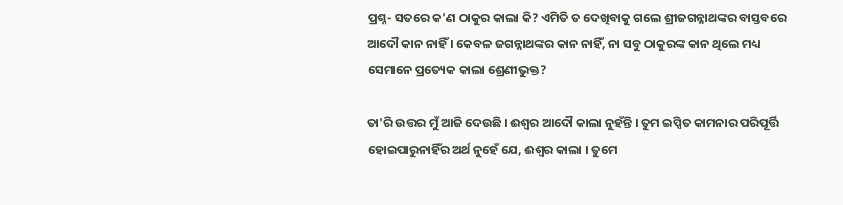ପ୍ରଶ୍ନ- ସତରେ କ'ଣ ଠାକୁର କାଲା କି? ଏମିତି ତ ଦେଖିବାକୁ ଗଲେ ଶ୍ରୀଜଗନ୍ନାଥଙ୍କର ବାସ୍ତବରେ ଆଦୌ କାନ ନାହିଁ । କେବଳ ଜଗନ୍ନାଥଙ୍କର କାନ ନାହିଁ, ନା ସବୁ ଠାକୁରଙ୍କ କାନ ଥିଲେ ମଧ୍ୟ ସେମାନେ ପ୍ରତ୍ୟେକ କାଲା ଶ୍ରେଣୀଭୁକ୍ତ?

ତା'ରି ଉତ୍ତର ମୁଁ ଆଜି ଦେଉଛି । ଈଶ୍ୱର ଆଦୌ କାଲା ନୁହଁନ୍ତି । ତୁମ ଇପ୍ସିତ କାମନାର ପରିପୂର୍ତ୍ତି ହୋଇପାରୁନାହିଁର ଅର୍ଥ ନୁହେଁ ଯେ, ଈଶ୍ୱର କାଲା । ତୁମେ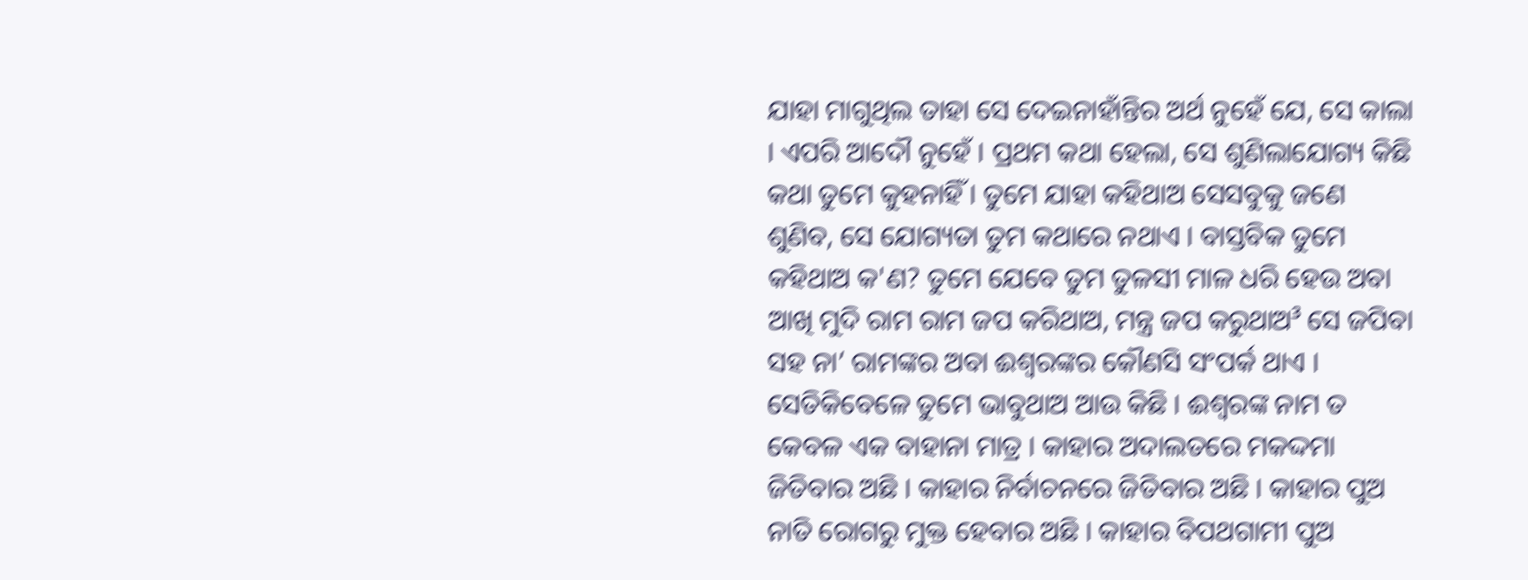ଯାହା ମାଗୁଥିଲ ତାହା ସେ ଦେଇନାହାଁନ୍ତିର ଅର୍ଥ ନୁହେଁ ଯେ, ସେ କାଲା । ଏପରି ଆଦୌ ନୁହେଁ । ପ୍ରଥମ କଥା ହେଲା, ସେ ଶୁଣିଲାଯୋଗ୍ୟ କିଛି କଥା ତୁମେ କୁହନାହିଁ । ତୁମେ ଯାହା କହିଥାଅ ସେସବୁକୁ ଜଣେ ଶୁଣିବ, ସେ ଯୋଗ୍ୟତା ତୁମ କଥାରେ ନଥାଏ । ବାସ୍ତବିକ ତୁମେ କହିଥାଅ କ'ଣ? ତୁମେ ଯେବେ ତୁମ ତୁଳସୀ ମାଳ ଧରି ହେଉ ଅବା ଆଖି ମୁଦି ରାମ ରାମ ଜପ କରିଥାଅ, ମନ୍ତ୍ର ଜପ କରୁଥାଅ³ ସେ ଜପିବା ସହ ନା’ ରାମଙ୍କର ଅବା ଈଶ୍ୱରଙ୍କର କୌଣସି ସଂପର୍କ ଥାଏ । ସେତିକିବେଳେ ତୁମେ ଭାବୁଥାଅ ଆଉ କିଛି । ଈଶ୍ୱରଙ୍କ ନାମ ତ କେବଳ ଏକ ବାହାନା ମାତ୍ର । କାହାର ଅଦାଲତରେ ମକଦ୍ଦମା ଜିତିବାର ଅଛି । କାହାର ନିର୍ବାଚନରେ ଜିତିବାର ଅଛି । କାହାର ପୁଅ ନାତି ରୋଗରୁ ମୁକ୍ତ ହେବାର ଅଛି । କାହାର ବିପଥଗାମୀ ପୁଅ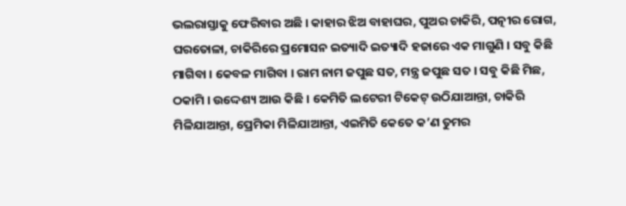ଭଲରାସ୍ତାକୁ ଫେରିବାର ଅଛି । କାହାର ଝିଅ ବାହାଘର, ପୁଅର ଚାକିରି, ପତ୍ନୀର ରୋଗ, ଘରତୋଳା, ଚାକିରିରେ ପ୍ରମୋସନ ଇତ୍ୟାଦି ଇତ୍ୟାଦି ହଜାରେ ଏକ ମାଗୁଣି । ସବୁ କିଛି ମାଗିବା । କେବଳ ମାଗିବା । ରାମ ନାମ ଜପୁଛ ସତ, ମନ୍ତ୍ର ଜପୁଛ ସତ । ସବୁ କିଛି ମିଛ, ଠକାମି । ଉଦ୍ଦେଶ୍ୟ ଆଉ କିଛି । କେମିତି ଲଟେରୀ ଟିକେଟ୍ ଉଠିଯାଆନ୍ତା, ଚାକିରି ମିଳିଯାଆନ୍ତା, ପ୍ରେମିକା ମିଳିଯାଆନ୍ତା, ଏଇମିତି କେତେ କ’ଣ ତୁମର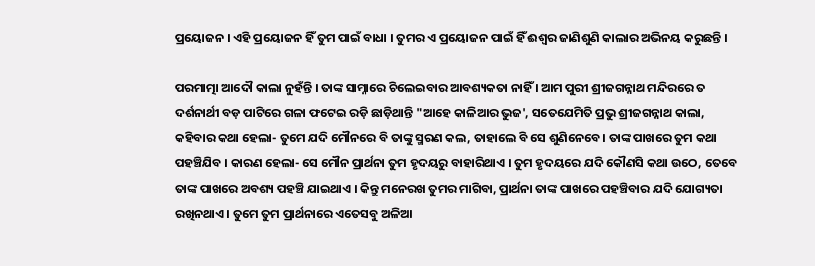ପ୍ରୟୋଜନ । ଏହି ପ୍ରୟୋଜନ ହିଁ ତୁମ ପାଇଁ ବାଧା । ତୁମର ଏ ପ୍ରୟୋଜନ ପାଇଁ ହିଁ ଈଶ୍ୱର ଜାଣିଶୁଣି କାଲାର ଅଭିନୟ କରୁଛନ୍ତି ।

ପରମାତ୍ମା ଆଦୌ କାଲା ନୁହଁନ୍ତି । ତାଙ୍କ ସାମ୍ନାରେ ଚିଲେଇବାର ଆବଶ୍ୟକତା ନାହିଁ । ଆମ ପୁରୀ ଶ୍ରୀଜଗନ୍ନାଥ ମନ୍ଦିରରେ ତ ଦର୍ଶନାର୍ଥୀ ବଡ଼ ପାଟିରେ ଗଳା ଫଟେଇ ରଡ଼ି ଛାଡ଼ିଥାନ୍ତି "ଆହେ କାଳିଆର ଭୁଜ', ସତେଯେମିତି ପ୍ରଭୁ ଶ୍ରୀଜଗନ୍ନାଥ କାଲା, କହିବାର କଥା ହେଲା- ତୁମେ ଯଦି ମୌନରେ ବି ତାଙ୍କୁ ସ୍ମରଣ କଲ, ତାହାଲେ ବି ସେ ଶୁଣିନେବେ। ତାଙ୍କ ପାଖରେ ତୁମ କଥା ପହଞ୍ଚିଯିବ । କାରଣ ହେଲା- ସେ ମୌନ ପ୍ରାର୍ଥନା ତୁମ ହୃଦୟରୁ ବାହାରିଥାଏ । ତୁମ ହୃଦୟରେ ଯଦି କୌଣସି କଥା ଉଠେ, ତେବେ ତାଙ୍କ ପାଖରେ ଅବଶ୍ୟ ପହଞ୍ଚି ଯାଇଥାଏ । କିନ୍ତୁ ମନେରଖ ତୁମର ମାଗିବା, ପ୍ରାର୍ଥନା ତାଙ୍କ ପାଖରେ ପହଞ୍ଚିବାର ଯଦି ଯୋଗ୍ୟତା ରଖିନଥାଏ । ତୁମେ ତୁମ ପ୍ରାର୍ଥନାରେ ଏତେସବୁ ଅଳିଆ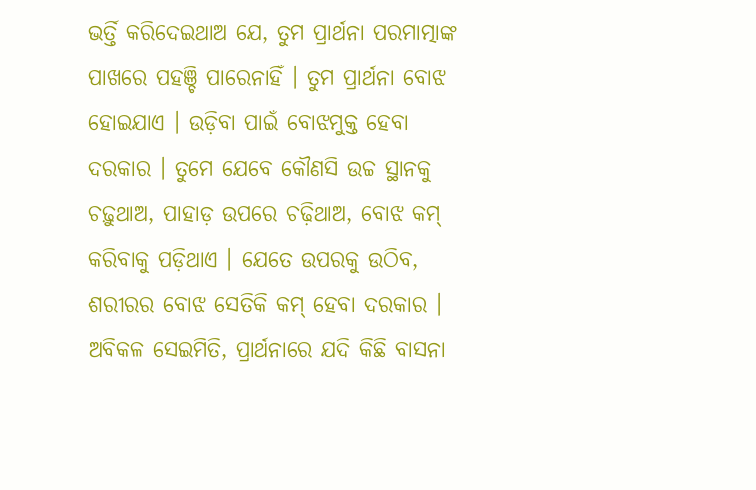ଭର୍ତ୍ତି କରିଦେଇଥାଅ ଯେ, ତୁମ ପ୍ରାର୍ଥନା ପରମାତ୍ମାଙ୍କ ପାଖରେ ପହଞ୍ଚି ପାରେନାହିଁ । ତୁମ ପ୍ରାର୍ଥନା ବୋଝ ହୋଇଯାଏ । ଉଡ଼ିବା ପାଇଁ ବୋଝମୁକ୍ତ ହେବା ଦରକାର । ତୁମେ ଯେବେ କୌଣସି ଉଚ୍ଚ ସ୍ଥାନକୁ ଚଢ଼ୁଥାଅ, ପାହାଡ଼ ଉପରେ ଚଢ଼ିଥାଅ, ବୋଝ କମ୍ କରିବାକୁ ପଡ଼ିଥାଏ । ଯେତେ ଉପରକୁ ଉଠିବ, ଶରୀରର ବୋଝ ସେତିକି କମ୍ ହେବା ଦରକାର । ଅବିକଳ ସେଇମିତି, ପ୍ରାର୍ଥନାରେ ଯଦି କିଛି ବାସନା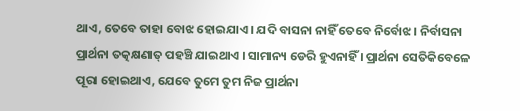ଥାଏ, ତେବେ ତାହା ବୋଝ ହୋଇଯାଏ । ଯଦି ବାସନା ନାହିଁ ତେବେ ନିର୍ବୋଝ । ନିର୍ବାସନା ପ୍ରାର୍ଥନା ତତ୍କକ୍ଷଣାତ୍ ପହଞ୍ଚି ଯାଇଥାଏ । ସାମାନ୍ୟ ଡେରି ହୁଏନାହିଁ । ପ୍ରାର୍ଥନା ସେତିକିବେଳେ ପୂରା ହୋଇଥାଏ, ଯେବେ ତୁମେ ତୁମ ନିଜ ପ୍ରାର୍ଥନା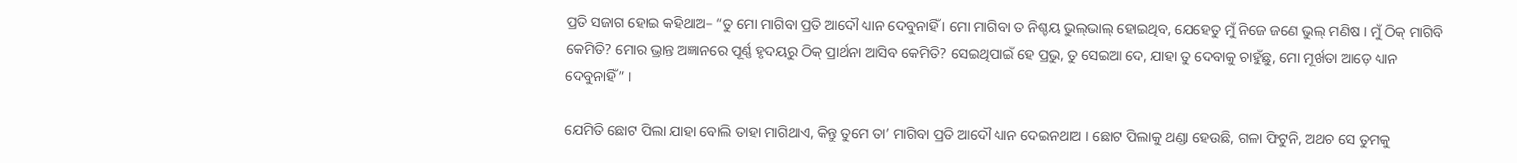ପ୍ରତି ସଜାଗ ହୋଇ କହିଥାଅ– “ତୁ ମୋ ମାଗିବା ପ୍ରତି ଆଦୌ ଧ୍ୟାନ ଦେବୁନାହିଁ । ମୋ ମାଗିବା ତ ନିଶ୍ଚୟ ଭୁଲ୍‌ଭାଲ୍ ହୋଇଥିବ, ଯେହେତୁ ମୁଁ ନିଜେ ଜଣେ ଭୁଲ୍ ମଣିଷ । ମୁଁ ଠିକ୍ ମାଗିବି କେମିତି? ମୋର ଭ୍ରାନ୍ତ ଅଜ୍ଞାନରେ ପୂର୍ଣ୍ଣ ହୃଦୟରୁ ଠିକ୍ ପ୍ରାର୍ଥନା ଆସିବ କେମିତି? ସେଇଥିପାଇଁ ହେ ପ୍ରଭୁ, ତୁ ସେଇଆ ଦେ, ଯାହା ତୁ ଦେବାକୁ ଚାହୁଁଛୁ, ମୋ ମୂର୍ଖତା ଆଡ଼େ ଧ୍ୟାନ ଦେବୁନାହିଁ” ।

ଯେମିତି ଛୋଟ ପିଲା ଯାହା ବୋଲି ତାହା ମାଗିଥାଏ, କିନ୍ତୁ ତୁମେ ତା’ ମାଗିବା ପ୍ରତି ଆଦୌ ଧ୍ୟାନ ଦେଇନଥାଅ । ଛୋଟ ପିଲାକୁ ଥଣ୍ଡା ହେଉଛି, ଗଳା ଫିଟୁନି, ଅଥଚ ସେ ତୁମକୁ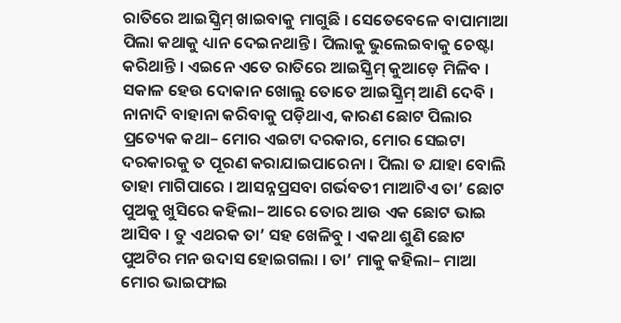ରାତିରେ ଆଇସ୍କ୍ରିମ୍ ଖାଇବାକୁ ମାଗୁଛି । ସେତେବେଳେ ବାପାମାଆ ପିଲା କଥାକୁ ଧ୍ୟାନ ଦେଇନଥାନ୍ତି । ପିଲାକୁ ଭୁଲେଇବାକୁ ଚେଷ୍ଟା କରିଥାନ୍ତି । ଏଇନେ ଏତେ ରାତିରେ ଆଇସ୍କ୍ରିମ୍ କୁଆଡ଼େ ମିଳିବ । ସକାଳ ହେଉ ଦୋକାନ ଖୋଲୁ ତୋତେ ଆଇସ୍କ୍ରିମ୍ ଆଣି ଦେବି । ନାନାଦି ବାହାନା କରିବାକୁ ପଡ଼ିଥାଏ, କାରଣ ଛୋଟ ପିଲାର ପ୍ରତ୍ୟେକ କଥା– ମୋର ଏଇଟା ଦରକାର, ମୋର ସେଇଟା ଦରକାରକୁ ତ ପୂରଣ କରାଯାଇପାରେନା । ପିଲା ତ ଯାହା ବୋଲି ତାହା ମାଗିପାରେ । ଆସନ୍ନପ୍ରସବା ଗର୍ଭବତୀ ମାଆଟିଏ ତା’ ଛୋଟ ପୁଅକୁ ଖୁସିରେ କହିଲା– ଆରେ ତୋର ଆଉ ଏକ ଛୋଟ ଭାଇ ଆସିବ । ତୁ ଏଥରକ ତା’ ସହ ଖେଳିବୁ । ଏକଥା ଶୁଣି ଛୋଟ ପୁଅଟିର ମନ ଉଦାସ ହୋଇଗଲା । ତା’ ମାକୁ କହିଲା– ମାଆ ମୋର ଭାଇଫାଇ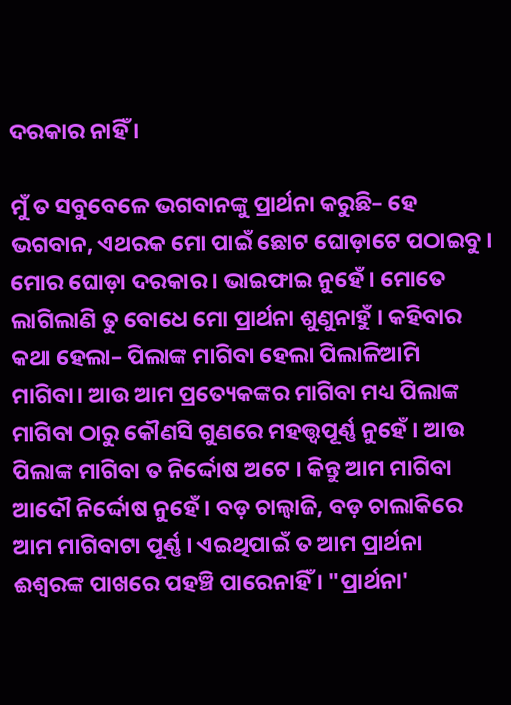ଦରକାର ନାହିଁ ।

ମୁଁ ତ ସବୁବେଳେ ଭଗବାନଙ୍କୁ ପ୍ରାର୍ଥନା କରୁଛି– ହେ ଭଗବାନ, ଏଥରକ ମୋ ପାଇଁ ଛୋଟ ଘୋଡ଼ାଟେ ପଠାଇବୁ । ମୋର ଘୋଡ଼ା ଦରକାର । ଭାଇଫାଇ ନୁହେଁ । ମୋତେ ଲାଗିଲାଣି ତୁ ବୋଧେ ମୋ ପ୍ରାର୍ଥନା ଶୁଣୁନାହୁଁ । କହିବାର କଥା ହେଲା– ପିଲାଙ୍କ ମାଗିବା ହେଲା ପିଲାଳିଆମି ମାଗିବା। ଆଉ ଆମ ପ୍ରତ୍ୟେକଙ୍କର ମାଗିବା ମଧ୍ୟ ପିଲାଙ୍କ ମାଗିବା ଠାରୁ କୌଣସି ଗୁଣରେ ମହତ୍ତ୍ୱପୂର୍ଣ୍ଣ ନୁହେଁ । ଆଉ ପିଲାଙ୍କ ମାଗିବା ତ ନିର୍ଦ୍ଦୋଷ ଅଟେ । କିନ୍ତୁ ଆମ ମାଗିବା ଆଦୌ ନିର୍ଦ୍ଦୋଷ ନୁହେଁ । ବଡ଼ ଚାଲ୍ବାଜି, ବଡ଼ ଚାଲାକିରେ ଆମ ମାଗିବାଟା ପୂର୍ଣ୍ଣ । ଏଇଥିପାଇଁ ତ ଆମ ପ୍ରାର୍ଥନା ଈଶ୍ୱରଙ୍କ ପାଖରେ ପହଞ୍ଚି ପାରେନାହିଁ । "ପ୍ରାର୍ଥନା'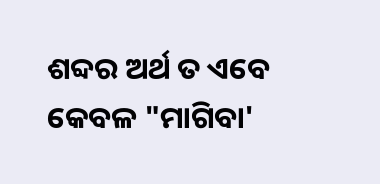ଶବ୍ଦର ଅର୍ଥ ତ ଏବେ କେବଳ "ମାଗିବା'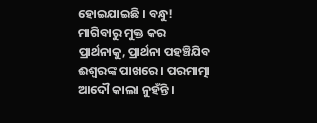ହୋଇଯାଇଛି । ବନ୍ଧୁ! ମାଗିବାରୁ ମୁକ୍ତ କର ପ୍ରାର୍ଥନାକୁ, ପ୍ରାର୍ଥନା ପହଞ୍ଚିଯିବ ଈଶ୍ୱରଙ୍କ ପାଖରେ । ପରମାତ୍ମା ଆଦୌ କାଲା ନୁହଁନ୍ତି ।